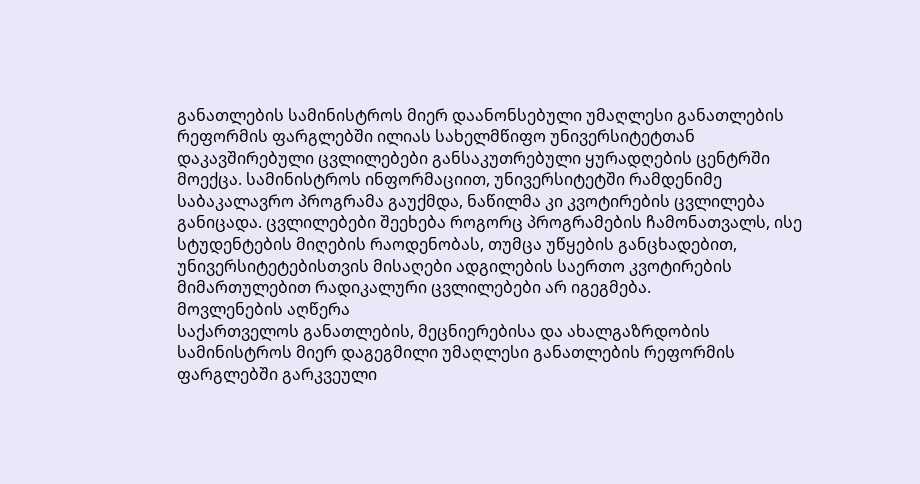განათლების სამინისტროს მიერ დაანონსებული უმაღლესი განათლების რეფორმის ფარგლებში ილიას სახელმწიფო უნივერსიტეტთან დაკავშირებული ცვლილებები განსაკუთრებული ყურადღების ცენტრში მოექცა. სამინისტროს ინფორმაციით, უნივერსიტეტში რამდენიმე საბაკალავრო პროგრამა გაუქმდა, ნაწილმა კი კვოტირების ცვლილება განიცადა. ცვლილებები შეეხება როგორც პროგრამების ჩამონათვალს, ისე სტუდენტების მიღების რაოდენობას, თუმცა უწყების განცხადებით, უნივერსიტეტებისთვის მისაღები ადგილების საერთო კვოტირების მიმართულებით რადიკალური ცვლილებები არ იგეგმება.
მოვლენების აღწერა
საქართველოს განათლების, მეცნიერებისა და ახალგაზრდობის სამინისტროს მიერ დაგეგმილი უმაღლესი განათლების რეფორმის ფარგლებში გარკვეული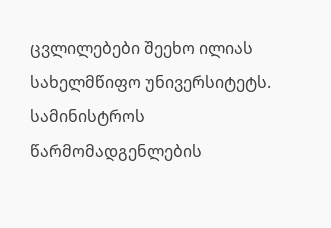ცვლილებები შეეხო ილიას სახელმწიფო უნივერსიტეტს. სამინისტროს წარმომადგენლების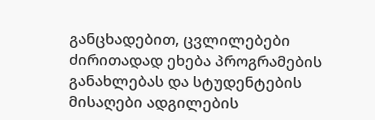განცხადებით, ცვლილებები ძირითადად ეხება პროგრამების განახლებას და სტუდენტების მისაღები ადგილების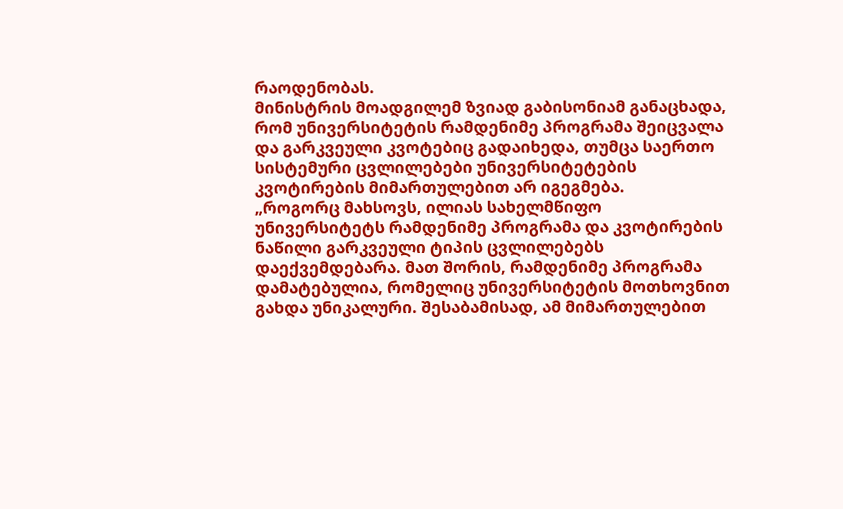რაოდენობას.
მინისტრის მოადგილემ ზვიად გაბისონიამ განაცხადა, რომ უნივერსიტეტის რამდენიმე პროგრამა შეიცვალა და გარკვეული კვოტებიც გადაიხედა, თუმცა საერთო სისტემური ცვლილებები უნივერსიტეტების კვოტირების მიმართულებით არ იგეგმება.
„როგორც მახსოვს, ილიას სახელმწიფო უნივერსიტეტს რამდენიმე პროგრამა და კვოტირების ნაწილი გარკვეული ტიპის ცვლილებებს დაექვემდებარა. მათ შორის, რამდენიმე პროგრამა დამატებულია, რომელიც უნივერსიტეტის მოთხოვნით გახდა უნიკალური. შესაბამისად, ამ მიმართულებით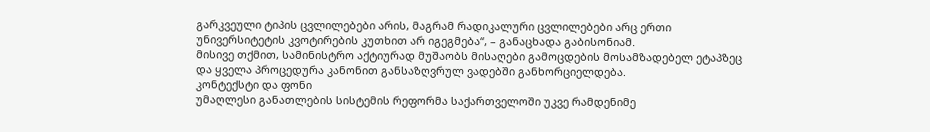გარკვეული ტიპის ცვლილებები არის, მაგრამ რადიკალური ცვლილებები არც ერთი უნივერსიტეტის კვოტირების კუთხით არ იგეგმება“, – განაცხადა გაბისონიამ.
მისივე თქმით, სამინისტრო აქტიურად მუშაობს მისაღები გამოცდების მოსამზადებელ ეტაპზეც და ყველა პროცედურა კანონით განსაზღვრულ ვადებში განხორციელდება.
კონტექსტი და ფონი
უმაღლესი განათლების სისტემის რეფორმა საქართველოში უკვე რამდენიმე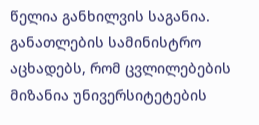წელია განხილვის საგანია. განათლების სამინისტრო აცხადებს, რომ ცვლილებების მიზანია უნივერსიტეტების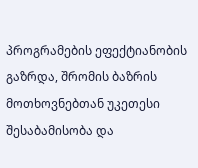პროგრამების ეფექტიანობის გაზრდა, შრომის ბაზრის მოთხოვნებთან უკეთესი შესაბამისობა და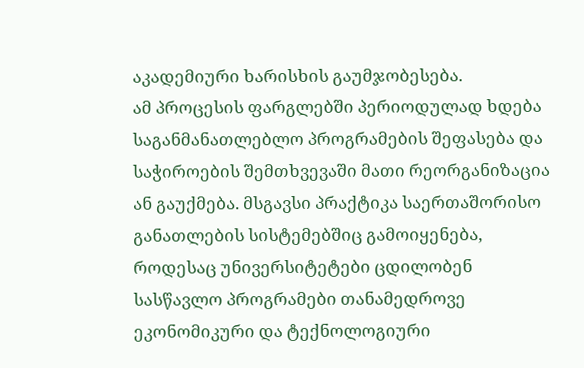აკადემიური ხარისხის გაუმჯობესება.
ამ პროცესის ფარგლებში პერიოდულად ხდება საგანმანათლებლო პროგრამების შეფასება და საჭიროების შემთხვევაში მათი რეორგანიზაცია ან გაუქმება. მსგავსი პრაქტიკა საერთაშორისო განათლების სისტემებშიც გამოიყენება, როდესაც უნივერსიტეტები ცდილობენ სასწავლო პროგრამები თანამედროვე ეკონომიკური და ტექნოლოგიური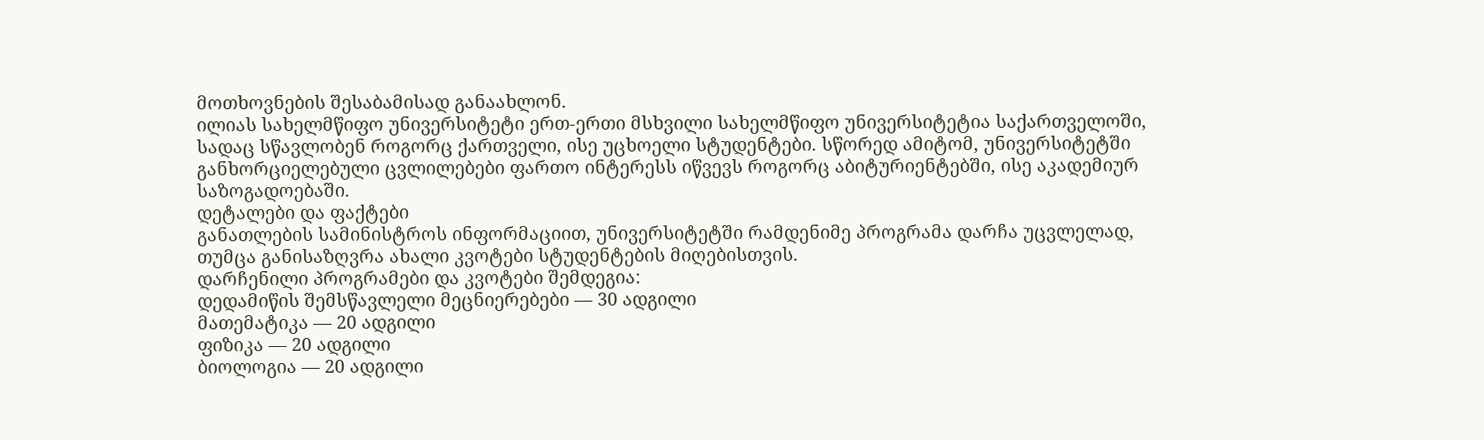მოთხოვნების შესაბამისად განაახლონ.
ილიას სახელმწიფო უნივერსიტეტი ერთ-ერთი მსხვილი სახელმწიფო უნივერსიტეტია საქართველოში, სადაც სწავლობენ როგორც ქართველი, ისე უცხოელი სტუდენტები. სწორედ ამიტომ, უნივერსიტეტში განხორციელებული ცვლილებები ფართო ინტერესს იწვევს როგორც აბიტურიენტებში, ისე აკადემიურ საზოგადოებაში.
დეტალები და ფაქტები
განათლების სამინისტროს ინფორმაციით, უნივერსიტეტში რამდენიმე პროგრამა დარჩა უცვლელად, თუმცა განისაზღვრა ახალი კვოტები სტუდენტების მიღებისთვის.
დარჩენილი პროგრამები და კვოტები შემდეგია:
დედამიწის შემსწავლელი მეცნიერებები — 30 ადგილი
მათემატიკა — 20 ადგილი
ფიზიკა — 20 ადგილი
ბიოლოგია — 20 ადგილი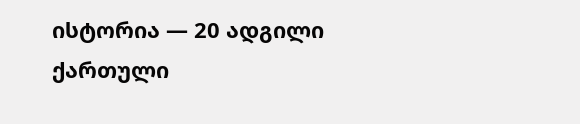ისტორია — 20 ადგილი
ქართული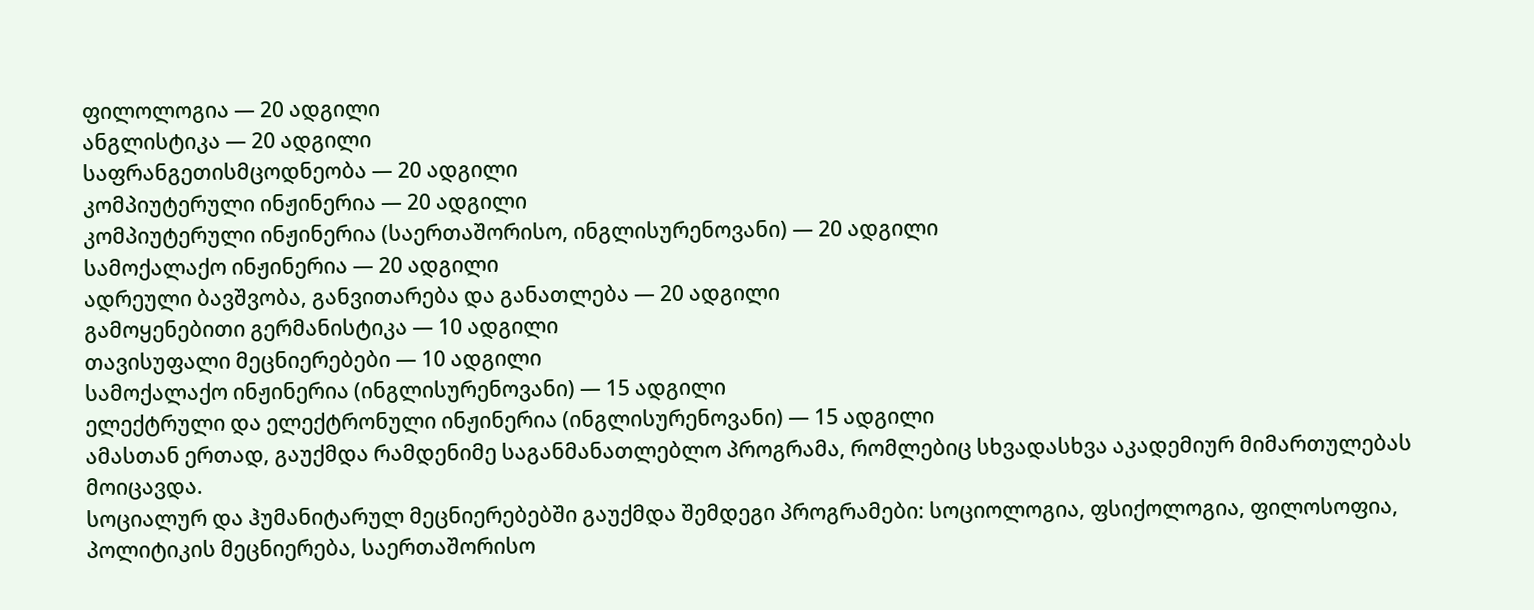ფილოლოგია — 20 ადგილი
ანგლისტიკა — 20 ადგილი
საფრანგეთისმცოდნეობა — 20 ადგილი
კომპიუტერული ინჟინერია — 20 ადგილი
კომპიუტერული ინჟინერია (საერთაშორისო, ინგლისურენოვანი) — 20 ადგილი
სამოქალაქო ინჟინერია — 20 ადგილი
ადრეული ბავშვობა, განვითარება და განათლება — 20 ადგილი
გამოყენებითი გერმანისტიკა — 10 ადგილი
თავისუფალი მეცნიერებები — 10 ადგილი
სამოქალაქო ინჟინერია (ინგლისურენოვანი) — 15 ადგილი
ელექტრული და ელექტრონული ინჟინერია (ინგლისურენოვანი) — 15 ადგილი
ამასთან ერთად, გაუქმდა რამდენიმე საგანმანათლებლო პროგრამა, რომლებიც სხვადასხვა აკადემიურ მიმართულებას მოიცავდა.
სოციალურ და ჰუმანიტარულ მეცნიერებებში გაუქმდა შემდეგი პროგრამები: სოციოლოგია, ფსიქოლოგია, ფილოსოფია, პოლიტიკის მეცნიერება, საერთაშორისო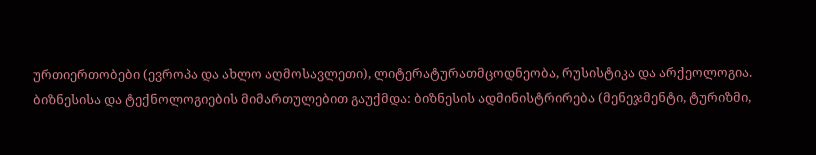ურთიერთობები (ევროპა და ახლო აღმოსავლეთი), ლიტერატურათმცოდნეობა, რუსისტიკა და არქეოლოგია.
ბიზნესისა და ტექნოლოგიების მიმართულებით გაუქმდა: ბიზნესის ადმინისტრირება (მენეჯმენტი, ტურიზმი,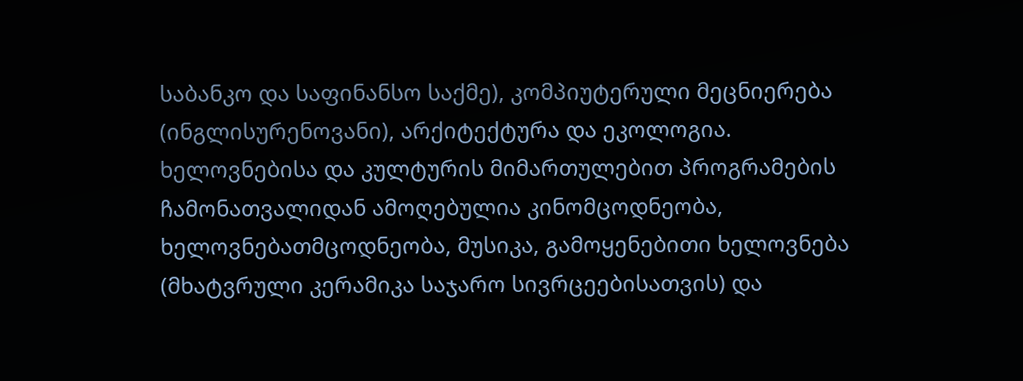საბანკო და საფინანსო საქმე), კომპიუტერული მეცნიერება (ინგლისურენოვანი), არქიტექტურა და ეკოლოგია.
ხელოვნებისა და კულტურის მიმართულებით პროგრამების ჩამონათვალიდან ამოღებულია კინომცოდნეობა, ხელოვნებათმცოდნეობა, მუსიკა, გამოყენებითი ხელოვნება (მხატვრული კერამიკა საჯარო სივრცეებისათვის) და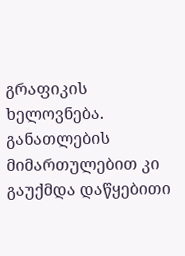გრაფიკის ხელოვნება.
განათლების მიმართულებით კი გაუქმდა დაწყებითი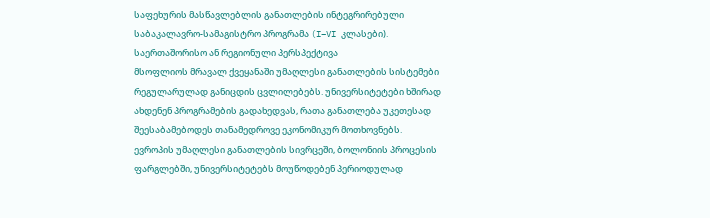საფეხურის მასწავლებლის განათლების ინტეგრირებული საბაკალავრო-სამაგისტრო პროგრამა (I–VI კლასები).
საერთაშორისო ან რეგიონული პერსპექტივა
მსოფლიოს მრავალ ქვეყანაში უმაღლესი განათლების სისტემები რეგულარულად განიცდის ცვლილებებს. უნივერსიტეტები ხშირად ახდენენ პროგრამების გადახედვას, რათა განათლება უკეთესად შეესაბამებოდეს თანამედროვე ეკონომიკურ მოთხოვნებს.
ევროპის უმაღლესი განათლების სივრცეში, ბოლონიის პროცესის ფარგლებში, უნივერსიტეტებს მოუწოდებენ პერიოდულად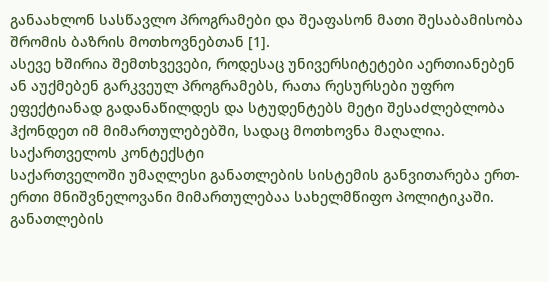განაახლონ სასწავლო პროგრამები და შეაფასონ მათი შესაბამისობა შრომის ბაზრის მოთხოვნებთან [1].
ასევე ხშირია შემთხვევები, როდესაც უნივერსიტეტები აერთიანებენ ან აუქმებენ გარკვეულ პროგრამებს, რათა რესურსები უფრო ეფექტიანად გადანაწილდეს და სტუდენტებს მეტი შესაძლებლობა ჰქონდეთ იმ მიმართულებებში, სადაც მოთხოვნა მაღალია.
საქართველოს კონტექსტი
საქართველოში უმაღლესი განათლების სისტემის განვითარება ერთ-ერთი მნიშვნელოვანი მიმართულებაა სახელმწიფო პოლიტიკაში. განათლების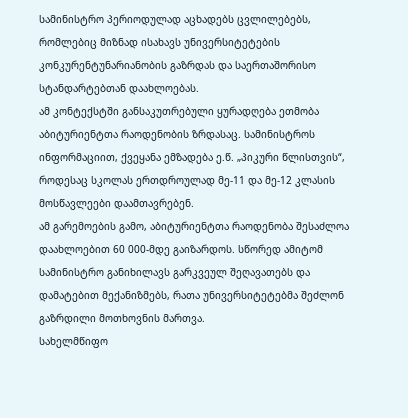სამინისტრო პერიოდულად აცხადებს ცვლილებებს, რომლებიც მიზნად ისახავს უნივერსიტეტების კონკურენტუნარიანობის გაზრდას და საერთაშორისო სტანდარტებთან დაახლოებას.
ამ კონტექსტში განსაკუთრებული ყურადღება ეთმობა აბიტურიენტთა რაოდენობის ზრდასაც. სამინისტროს ინფორმაციით, ქვეყანა ემზადება ე.წ. „პიკური წლისთვის“, როდესაც სკოლას ერთდროულად მე-11 და მე-12 კლასის მოსწავლეები დაამთავრებენ.
ამ გარემოების გამო, აბიტურიენტთა რაოდენობა შესაძლოა დაახლოებით 60 000-მდე გაიზარდოს. სწორედ ამიტომ სამინისტრო განიხილავს გარკვეულ შეღავათებს და დამატებით მექანიზმებს, რათა უნივერსიტეტებმა შეძლონ გაზრდილი მოთხოვნის მართვა.
სახელმწიფო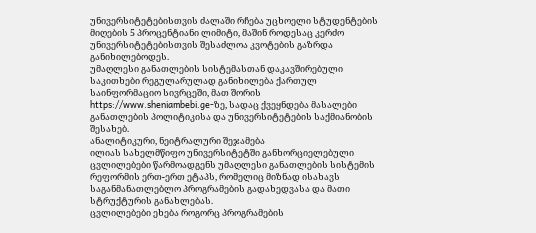უნივერსიტეტებისთვის ძალაში რჩება უცხოელი სტუდენტების მიღების 5 პროცენტიანი ლიმიტი, მაშინ როდესაც კერძო უნივერსიტეტებისთვის შესაძლოა კვოტების გაზრდა განიხილებოდეს.
უმაღლესი განათლების სისტემასთან დაკავშირებული საკითხები რეგულარულად განიხილება ქართულ საინფორმაციო სივრცეში, მათ შორის https://www.sheniambebi.ge-ზე, სადაც ქვეყნდება მასალები განათლების პოლიტიკისა და უნივერსიტეტების საქმიანობის შესახებ.
ანალიტიკური, ნეიტრალური შეჯამება
ილიას სახელმწიფო უნივერსიტეტში განხორციელებული ცვლილებები წარმოადგენს უმაღლესი განათლების სისტემის რეფორმის ერთ-ერთ ეტაპს, რომელიც მიზნად ისახავს საგანმანათლებლო პროგრამების გადახედვასა და მათი სტრუქტურის განახლებას.
ცვლილებები ეხება როგორც პროგრამების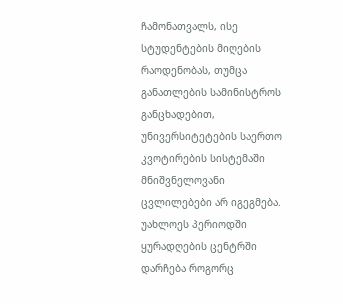ჩამონათვალს, ისე სტუდენტების მიღების რაოდენობას, თუმცა განათლების სამინისტროს განცხადებით, უნივერსიტეტების საერთო კვოტირების სისტემაში მნიშვნელოვანი ცვლილებები არ იგეგმება.
უახლოეს პერიოდში ყურადღების ცენტრში დარჩება როგორც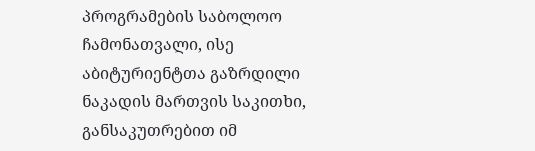პროგრამების საბოლოო ჩამონათვალი, ისე აბიტურიენტთა გაზრდილი ნაკადის მართვის საკითხი, განსაკუთრებით იმ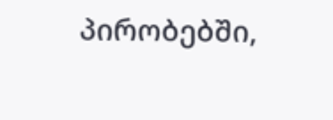პირობებში,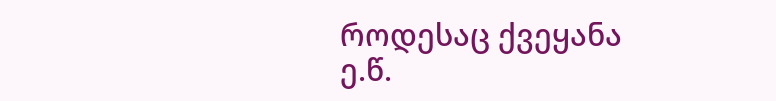როდესაც ქვეყანა ე.წ.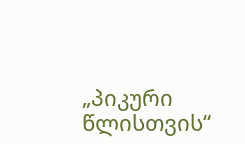„პიკური წლისთვის“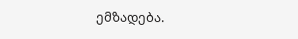ემზადება.